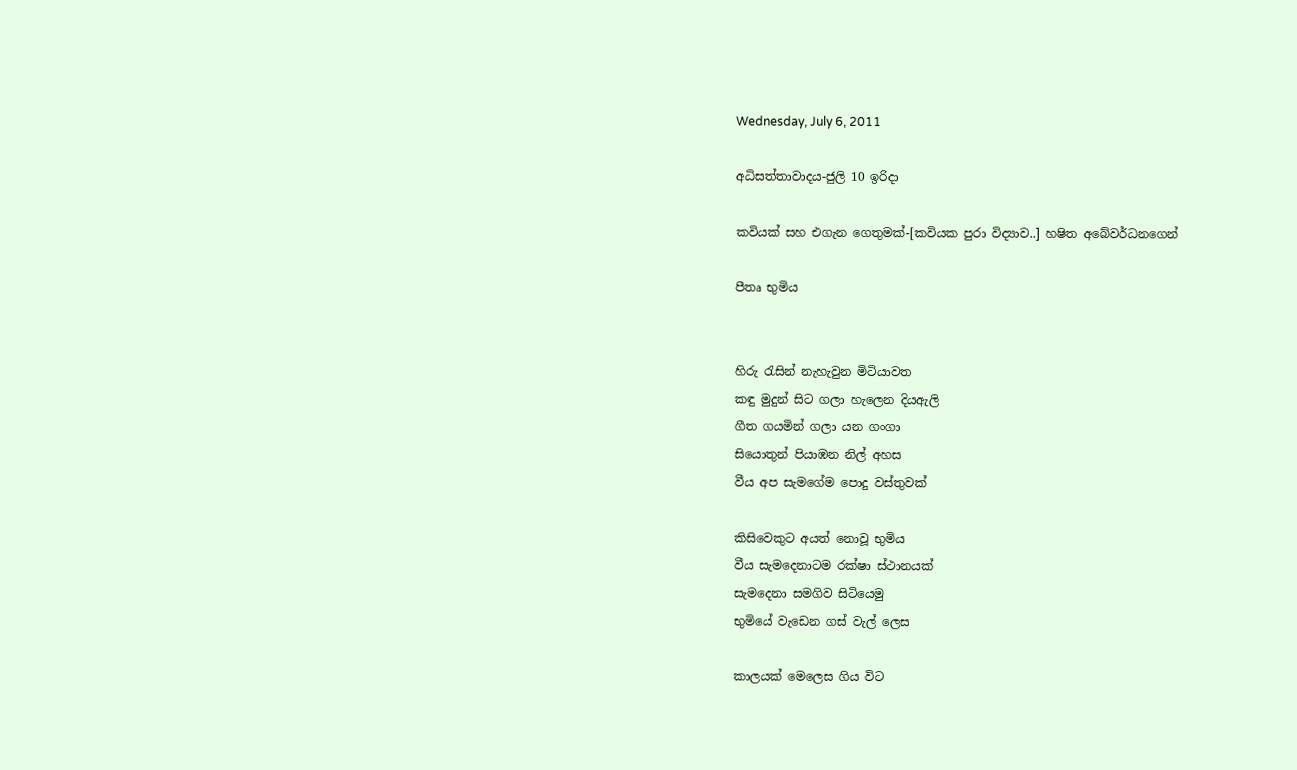Wednesday, July 6, 2011

අධිසත්තාවාදය-ජුලි 10 ඉරිදා

කවියක් සහ එගැන ගෙතුමක්-[කවියක පුරා විද්‍යාව..] හෂිත අබේවර්ධනගෙන්

පීතෘ භුමිය


හිරු රැසින් නැහැවුන මිටියාවත
කඳු මුදුන් සිට ගලා හැලෙන දියඇලි
ගීත ගයමින් ගලා යන ගංගා
සියොතුන් පියාඹන නිල් අහස
වීය අප සැමගේම පොදු වස්තුවක්

කිසිවෙකුට අයත් නොවූ භුමිය
වීය සැමදෙනාටම රක්ෂා ස්ථානයක්
සැමදෙනා සමගිව සිටියෙමු
භුමියේ වැඩෙන ගස් වැල් ලෙස

කාලයක් මෙලෙස ගිය විට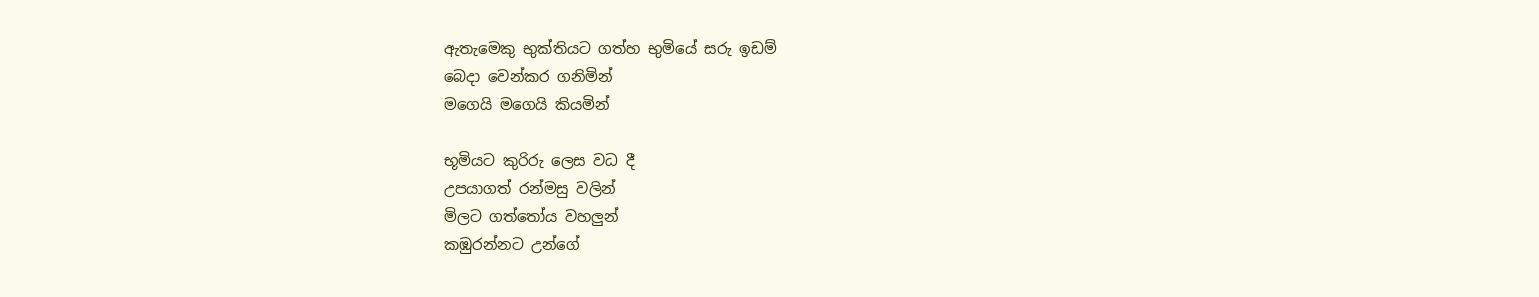ඇතැමෙකු භුක්තියට ගත්හ භුමියේ සරු ඉඩම්
බෙදා වෙන්කර ගනිමින්
මගෙයි මගෙයි කියමින්

භූමියට කුරිරු ලෙස වධ දී
උපයාගත් රන්මසු වලින්
මිලට ගත්තෝය වහලුන්
කඹුරන්නට උන්ගේ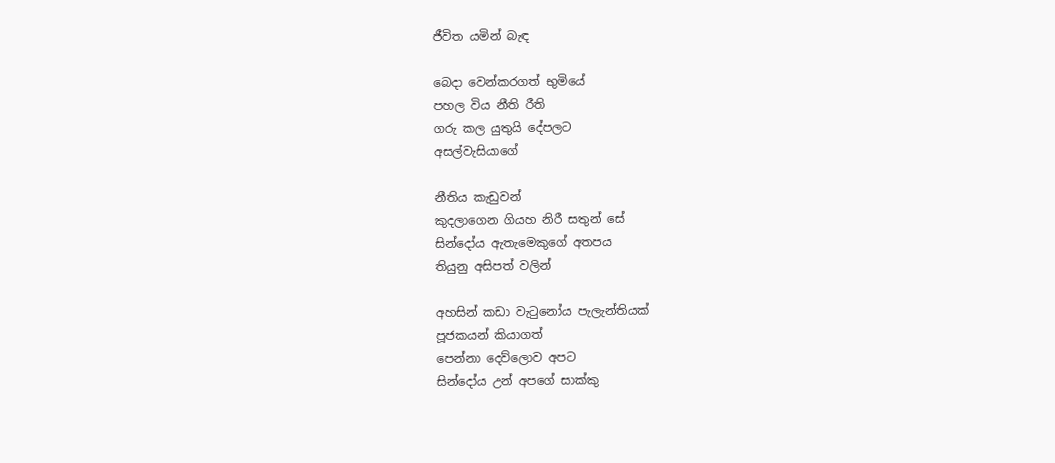ජීවිත යමින් බැඳ

බෙදා වෙන්කරගත් භුමියේ
පහල විය නීති රීති
ගරු කල යුතුයි දේපලට
අසල්වැසියාගේ

නීතිය කැඩුවන්
කුදලාගෙන ගියහ නිරී සතුන් සේ
සින්දෝය ඇතැමෙකුගේ අතපය
තියුනු අසිපත් වලින්

අහසින් කඩා වැටුනෝය පැලැන්තියක්
පූජකයන් කියාගත්
පෙන්නා දෙව්ලොව අපට
සින්දෝය උන් අපගේ සාක්කු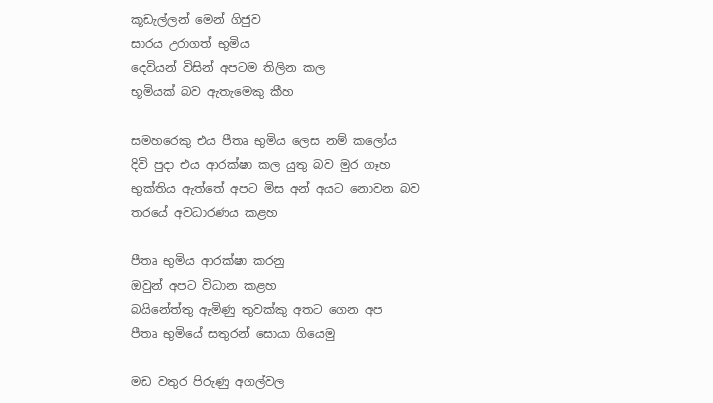කූඩැල්ලන් මෙන් ගිජුව
සාරය උරාගත් භුමිය
දෙවියන් විසින් අපටම තිලින කල
භූමියක් බව ඇතැමෙකු කීහ

සමහරෙකු එය පීතෘ භුමිය ලෙස නම් කලෝය
දිවි පුදා එය ආරක්ෂා කල යුතු බව මුර ගෑහ
භුක්තිය ඇත්තේ අපට මිස අන් අයට නොවන බව
තරයේ අවධාරණය කළහ

පීතෘ භුමිය ආරක්ෂා කරනු
ඔවුන් අපට විධාන කළහ
බයිනේත්තු ඇමිණු තුවක්කු අතට ගෙන අප
පීතෘ භුමියේ සතුරන් සොයා ගියෙමු

මඩ වතුර පිරුණු අගල්වල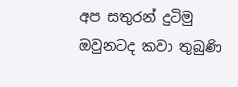අප සතුරන් දුටිමු
ඔවුනටද කවා තුබුණි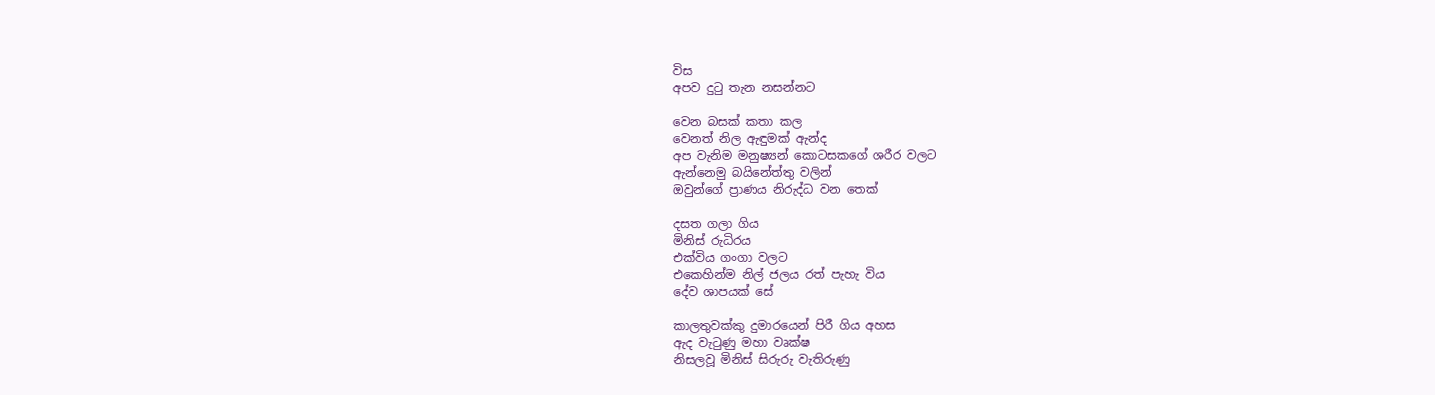විස
අපව දුටු තැන නසන්නට

වෙන බසක් කතා කල
වෙනත් නිල ඇඳුමක් ඇන්ද
අප වැනිම මනුෂ්‍යන් කොටසකගේ ශරීර වලට
ඇන්නෙමු බයිනේත්තු වලින්
ඔවුන්ගේ ප්‍රාණය නිරුද්ධ වන තෙක්

දසත ගලා ගිය
මිනිස් රුධිරය
එක්විය ගංගා වලට
එකෙහින්ම නිල් ජලය රත් පැහැ විය
දේව ශාපයක් සේ

කාලතුවක්කු දුමාරයෙන් පිරී ගිය අහස
ඇද වැටුණු මහා වෘක්ෂ
නිසලවූ මිනිස් සිරුරු වැතිරුණු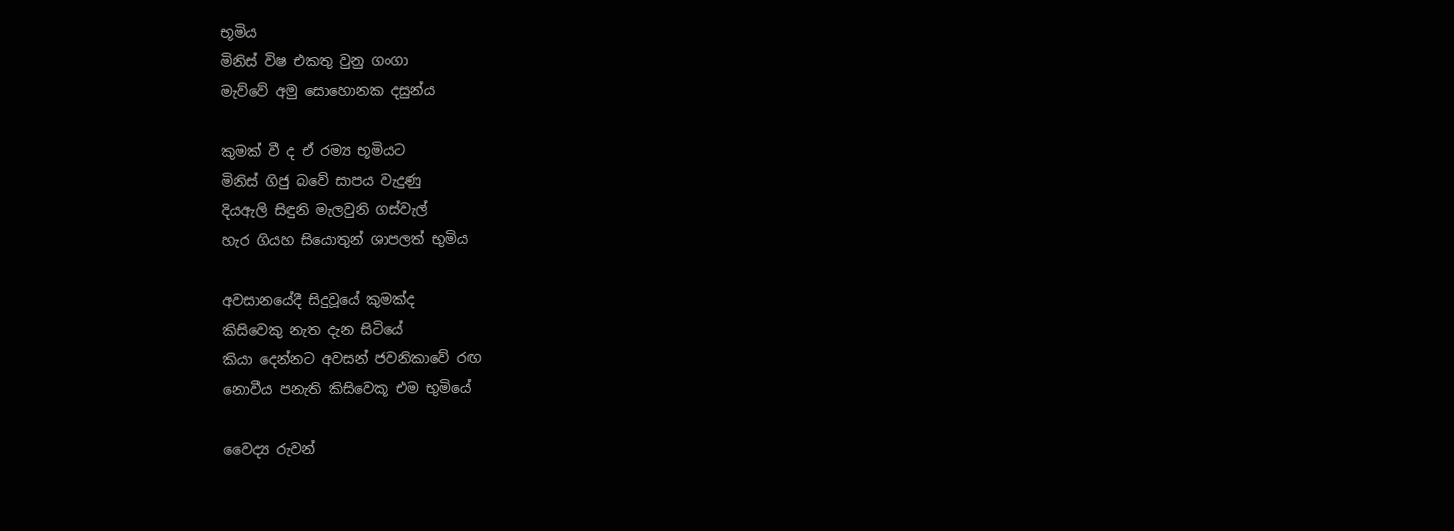භූමිය
මිනිස් විෂ එකතු වුනු ගංගා
මැව්වේ අමු සොහොනක දසුන්ය

කුමක් වී ද ඒ රම්‍ය භූමියට
මිනිස් ගිජු බවේ සාපය වැදුණු
දියඇලි සිඳුනි මැලවුනි ගස්වැල්
හැර ගියහ සියොතුන් ශාපලත් භුමිය

අවසානයේදී සිදුවූයේ කුමක්ද
කිසිවෙකු නැත දැන සිටියේ
කියා දෙන්නට අවසන් ජවනිකාවේ රඟ
නොවීය පනැති කිසිවෙකූ එම භුමියේ

වෛද්‍ය රුවන්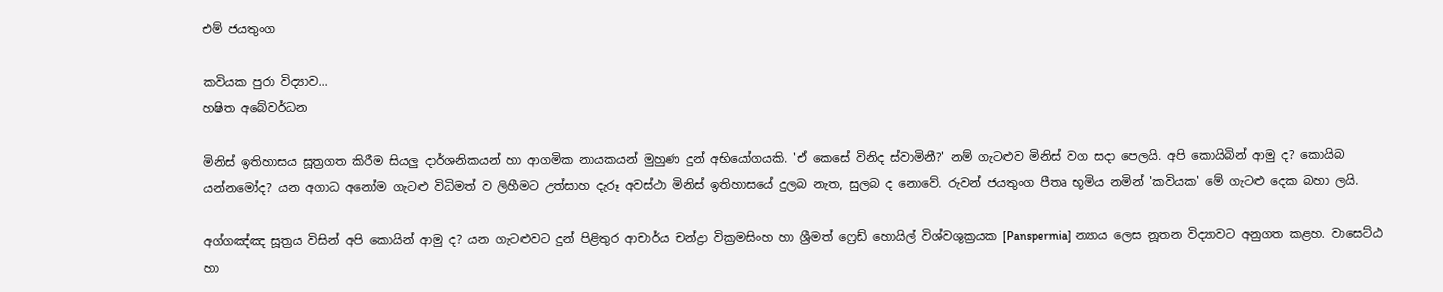එම් ජයතුංග

කවියක පුරා විද්‍යාව...
හෂිත අබේවර්ධන

මිනිස් ඉතිහාසය සූත්‍රගත කිරීම සියලු දාර්ශනිකයන් හා ආගමික නායකයන් මුහුණ දුන් අභියෝගයකි. 'ඒ කෙසේ විනිද ස්වාමිනී?' නම් ගැටළුව මිනිස් වග සදා පෙලයි. අපි කොයිබින් ආමු ද? කොයිබ යන්නමෝද? යන අගාධ අනෝම ගැටළු විධිමත් ව ලිහීමට උත්සාහ දැරූ අවස්ථා මිනිස් ඉතිහාසයේ දුලබ නැත, සුලබ ද නොවේ. රුවන් ජයතුංග පීතෘ භූමිය නමින් 'කවියක' මේ ගැටළු දෙක බහා ලයි.

අග්ගඤ්ඤ සූත්‍රය විසින් අපි කොයින් ආමු ද? යන ගැටළුවට දුන් පිළිතුර ආචාර්ය චන්ද්‍රා වික්‍රමසිංහ හා ශ්‍රීමත් ෆ්‍රෙඩ් හොයිල් විශ්වශුක්‍රයක [Panspermia] න්‍යාය ලෙස නූතන විද්‍යාවට අනුගත කළහ. වාසෙට්ඨ හා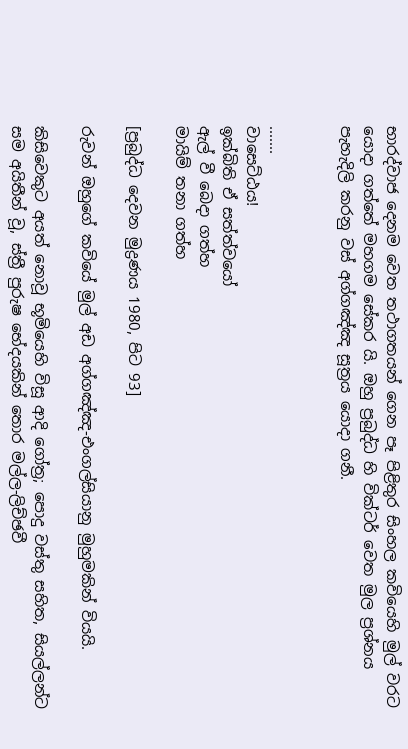භාරද්වාජ දෙනම වෙත තථාගතයන් ගෙන පෑ පිළිතුර සිංහල කවියෙහි මුල් වරට යොදා ගත්තේ මහගම සේකර යි. ඔහු ප්‍රබුද්ධ හි වික්ටර් වෙත මුල ප්‍රශ්නය පැහැදිලි කරනු වස් අග්ගඤ්ඤ සූත්‍රය යොදා ගනී.


.......
වාසෙට්ඨය!
ඉක්බිති ඒ සත්ත්වයෝ
ඇල් වී බෙදා ගත්හ
මායිම් තනා ගත්හ

[ප්‍රබුද්ධ දෙවන මුද්‍රණය 1980, පිට 93]

රුවන් ඔහුගේ කවියේ මුල් අඩ අග්ගඤ්ඤ-එංගල්සියානු මුහුමකින් වියයි.

කිසිවෙකුට අයත් නොවූ භූමියෙහි විසූ ආදි ගෝත්‍ර; පොදු වස්තු සහිත, සියල්ලන්ට සම අයිතීන් වූ, ස්ත්‍රී පුරුෂ භේදයකින් තොර මල්ල-ලිච්ඡවී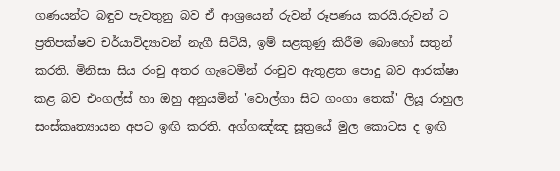ගණයන්ට බඳුව පැවතුනු බව ඒ ආශ්‍රයෙන් රුවන් රූපණය කරයි.රුවන් ට ප්‍රතිපක්ෂව චර්යාවිද්‍යාවන් නැගී සිටියි, ඉම් සළකුණු කිරීම බොහෝ සතුන් කරති. මිනිසා සිය රංචු අතර ගැටෙමින් රංචුව ඇතුළත පොදු බව ආරක්ෂා කළ බව එංගල්ස් හා ඔහු අනුයමින් 'වොල්ගා සිට ගංගා තෙක්' ලියූ රාහුල සංස්කෘත්‍යායන අපට ඉඟි කරති. අග්ගඤ්ඤ සූත්‍රයේ මුල කොටස ද ඉඟි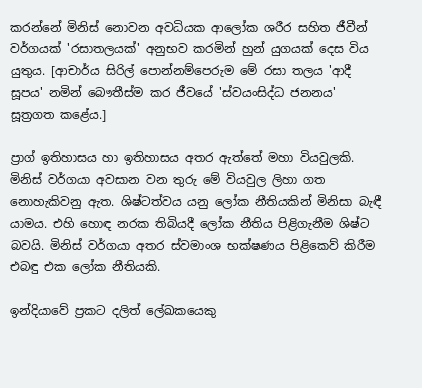කරන්නේ මිනිස් නොවන අවධියක ආලෝක ශරීර සහිත ජීවීන් වර්ගයක් 'රසාතලයක්' අනුභව කරමින් හුන් යුගයක් දෙස විය යුතුය. [ආචාර්ය සිරිල් පොන්නම්පෙරුම මේ රසා තලය 'ආදී සූපය' නමින් බෞතීස්ම කර ජීවයේ 'ස්වයංසිද්ධ ජනනය' සූත්‍රගත කළේය.]

ප්‍රාග් ඉතිහාසය හා ඉතිහාසය අතර ඇත්තේ මහා වියවුලකි. මිනිස් වර්ගයා අවසාන වන තුරු මේ වියවුල ලිහා ගත නොහැකිවනු ඇත. ශිෂ්ටත්වය යනු ලෝක නීතියකින් මිනිසා බැඳී යාමය. එහි හොඳ නරක තිබියදී ලෝක නීතිය පිළිගැනීම ශිෂ්ට බවයි. මිනිස් වර්ගයා අතර ස්වමාංශ භක්ෂණය පිළිකෙව් කිරීම එබඳු එක ලෝක නීතියකි.

ඉන්දියාවේ ප්‍රකට දලිත් ලේඛකයෙකු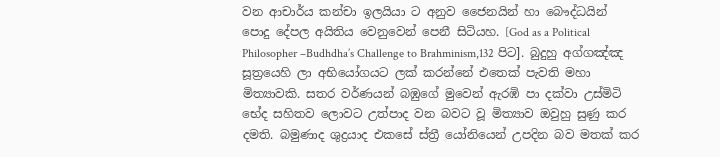වන ආචාර්ය කන්චා ඉලයියා ට අනුව ජෛනයින් හා බෞද්ධයින් පොදු දේපල අයිතිය වෙනුවෙන් පෙනී සිටියහ. [God as a Political Philosopher –Budhdha’s Challenge to Brahminism,132 පිට]. බුදුහු අග්ගඤ්ඤ සූත්‍රයෙහි ලා අභියෝගයට ලක් කරන්නේ එතෙක් පැවති මහා මිත්‍යාවකි. සතර වර්ණයන් බඹුගේ මුවෙන් ඇරඹි පා දක්වා උස්මිටි භේද සහිතව ලොවට උත්පාද වන බවට වූ මිත්‍යාව ඔවුහු සුණු කර දමති. බමුණාද ශුද්‍රයාද එකසේ ස්ත්‍රී යෝනියෙන් උපදින බව මතක් කර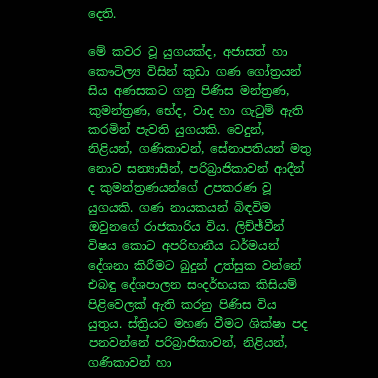දෙති.

මේ කවර වූ යුගයක්ද, අජාසත් හා කෞටිල්‍ය විසින් කුඩා ගණ ගෝත්‍රයන් සිය අණසකට ගනු පිණිස මන්ත්‍රණ, කුමන්ත්‍රණ, භේද, වාද හා ගැටුම් ඇති කරමින් පැවති යුගයකි. වෙදුන්, නිළියන්, ගණිකාවන්, සේනාපතියන් මතු නොව සන්‍යාසීන්, පරිබ්‍රාජිකාවන් ආදීන් ද කුමන්ත්‍රණයන්ගේ උපකරණ වූ යුගයකි. ගණ නායකයන් බිඳවිම ඔවුනගේ රාජකාරිය විය. ලිච්ඡ්වීන් විෂය කොට අපරිහානීය ධර්මයන් දේශනා කිරීමට බුදුන් උත්සුක වන්නේ එබඳු දේශපාලන සංදර්භයක කිසියම් පිළිවෙලක් ඇති කරනු පිණිස විය යුතුය. ස්ත්‍රියට මහණ වීමට ශික්ෂා පද පනවන්නේ පරිබ්‍රාජිකාවන්, නිළියන්, ගණිකාවන් හා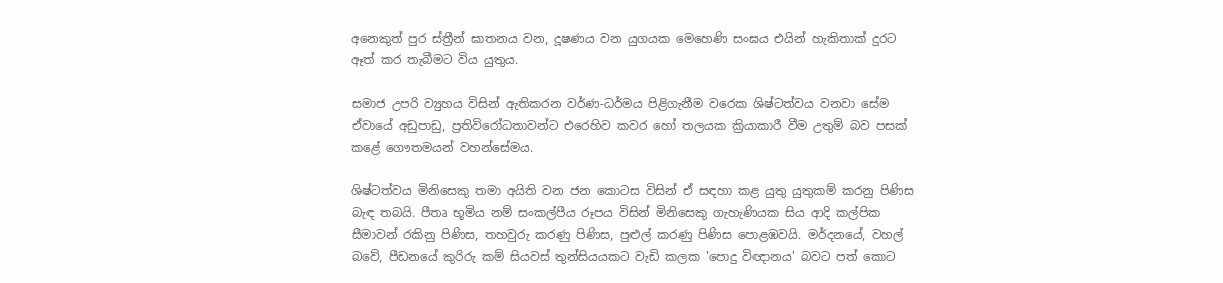අනෙකුත් පුර ස්ත්‍රීන් ඝාතනය වන, දූෂණය වන යුගයක මෙහෙණි සංඝය එයින් හැකිතාක් දුරට ඈත් කර තැබීමට විය යුතුය.

සමාජ උපරි ව්‍යුහය විසින් ඇතිකරන වර්ණ-ධර්මය පිළිගැනීම වරෙක ශිෂ්ටත්වය වනවා සේම ඒවායේ අඩුපාඩු, ප්‍රතිවිරෝධතාවන්ට එරෙහිව කවර හෝ තලයක ක්‍රියාකාරී වීම උතුම් බව පසක් කළේ ගෞතමයන් වහන්සේමය.

ශිෂ්ටත්වය මිනිසෙකු තමා අයිති වන ජන කොටස විසින් ඒ සඳහා කළ යුතු යුතුකම් කරනු පිණිස බැඳ තබයි. පීතෘ භූමිය නම් සංකල්පීය රූපය විසින් මිනිසෙකු ගැහැණියක සිය ආදි කල්පික සීමාවන් රකිනු පිණිස, තහවුරු කරණු පිණිස, පුළුල් කරණු පිණිස පොළඹවයි. මර්දනයේ, වහල් බවේ, පීඩනයේ කුරිරු කම් සියවස් තුන්සියයකට වැඩි කලක 'පොදු විඥානය' බවට පත් කොට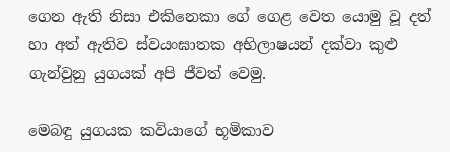ගෙන ඇති නිසා එකිනෙකා ගේ ගෙළ වෙත යොමු වූ දත් හා අත් ඇතිව ස්වයංඝාතක අභිලාෂයන් දක්වා කුළු ගැන්වුනු යුගයක් අපි ජීවත් වෙමු.

මෙබඳු යුගයක කවියාගේ භූමිකාව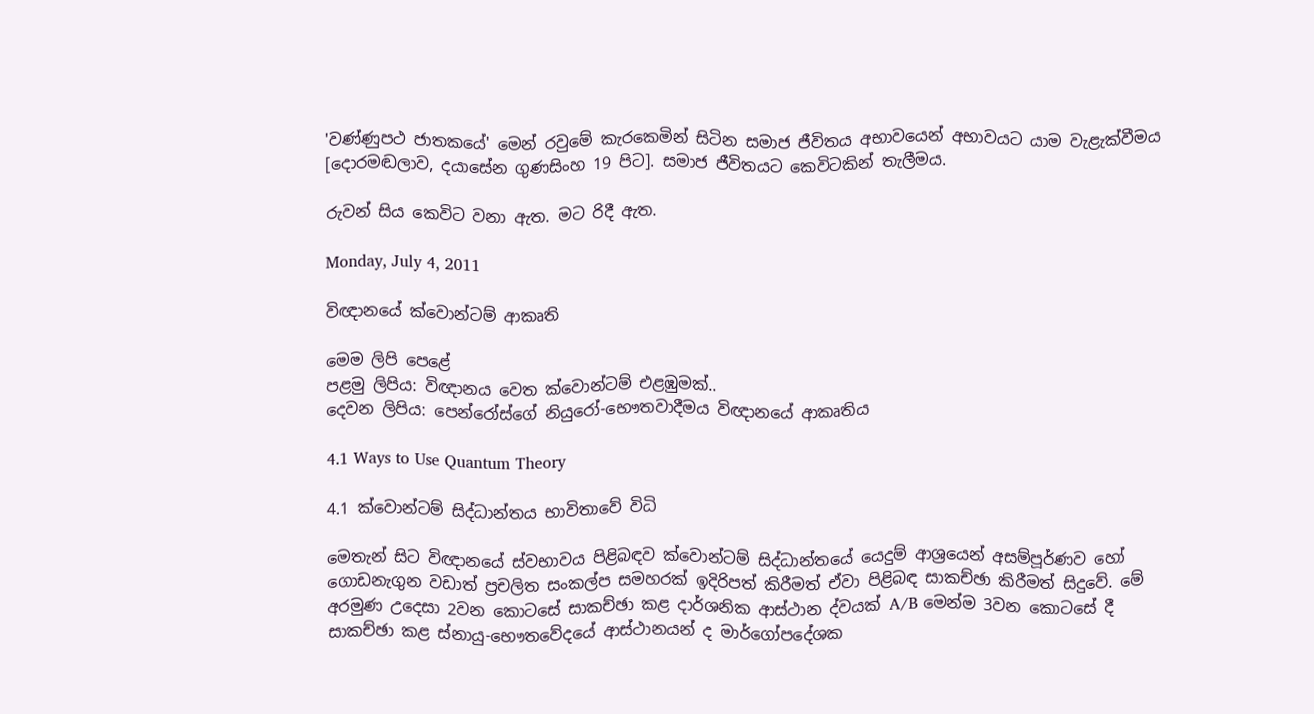'වණ්ණුපථ ජාතකයේ' මෙන් රවුමේ කැරකෙමින් සිටින සමාජ ජීවිතය අභාවයෙන් අභාවයට යාම වැළැක්වීමය [දොරමඬලාව, දයාසේන ගුණසිංහ 19 පිට]. සමාජ ජීවිතයට කෙවිටකින් තැලීමය.

රුවන් සිය කෙවිට වනා ඇත. මට රිදී ඇත.

Monday, July 4, 2011

විඥානයේ ක්වොන්ටම් ආකෘති

මෙම ලිපි පෙළේ
පළමු ලිපිය: විඥානය වෙත ක්වොන්ටම් එළඹුමක්..
දෙවන ලිපිය: පෙන්රෝස්ගේ නියුරෝ-භෞතවාදීමය විඥානයේ ආකෘතිය

4.1 Ways to Use Quantum Theory

4.1 ක්වොන්ටම් සිද්ධාන්තය භාවිතාවේ විධි

මෙතැන් සිට විඥානයේ ස්වභාවය පිළිබඳව ක්වොන්ටම් සිද්ධාන්තයේ යෙදුම් ආශ්‍රයෙන් අසම්පූර්ණව හෝ ගොඩනැගුන වඩාත් ප්‍රචලිත සංකල්ප සමහරක් ඉදිරිපත් කිරීමත් ඒවා පිළිබඳ සාකච්ඡා කිරීමත් සිදුවේ. මේ අරමුණ උදෙසා 2වන කොටසේ සාකච්ඡා කළ දාර්ශනික ආස්ථාන ද්වයක් A/B මෙන්ම 3වන කොටසේ දී සාකච්ඡා කළ ස්නායු-භෞතවේදයේ ආස්ථානයන් ද මාර්ගෝපදේශක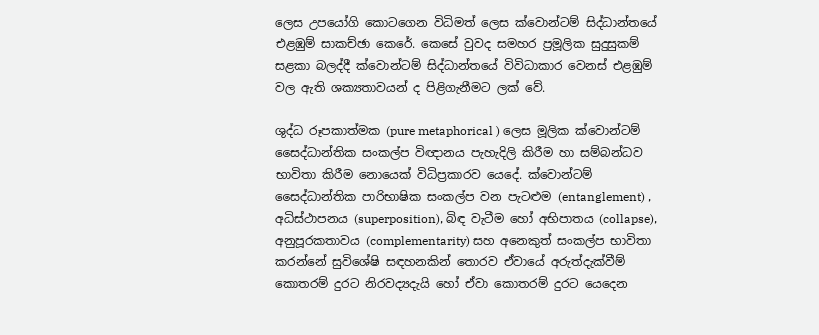ලෙස උපයෝගි කොටගෙන විධිමත් ලෙස ක්වොන්ටම් සිද්ධාන්තයේ එළඹුම් සාකච්ඡා කෙරේ. කෙසේ වුවද සමහර ප්‍රමූලික සුදුසුකම් සළකා බලද්දී ක්වොන්ටම් සිද්ධාන්තයේ විවිධාකාර වෙනස් එළඹුම් වල ඇති ශක්‍යතාවයන් ද පිළිගැනීමට ලක් වේ.

ශුද්ධ රූපකාත්මක (pure metaphorical ) ලෙස මූලික ක්වොන්ටම් සෛද්ධාන්තික සංකල්ප විඥානය පැහැදිලි කිරීම හා සම්බන්ධව භාවිතා කිරීම නොයෙක් විධිප්‍රකාරව යෙදේ. ක්වොන්ටම් සෛද්ධාන්තික පාරිභාෂික සංකල්ප වන පැටළුම (entanglement) , අධිස්ථාපනය (superposition), බිඳ වැටීම හෝ අභිපාතය (collapse), අනුපූරකතාවය (complementarity) සහ අනෙකුත් සංකල්ප භාවිතා කරන්නේ සුවිශේෂි සඳහනකින් තොරව ඒවායේ අරුත්දැක්වීම් කොතරම් දුරට නිරවද්‍යදැයි හෝ ඒවා කොතරම් දුරට යෙදෙන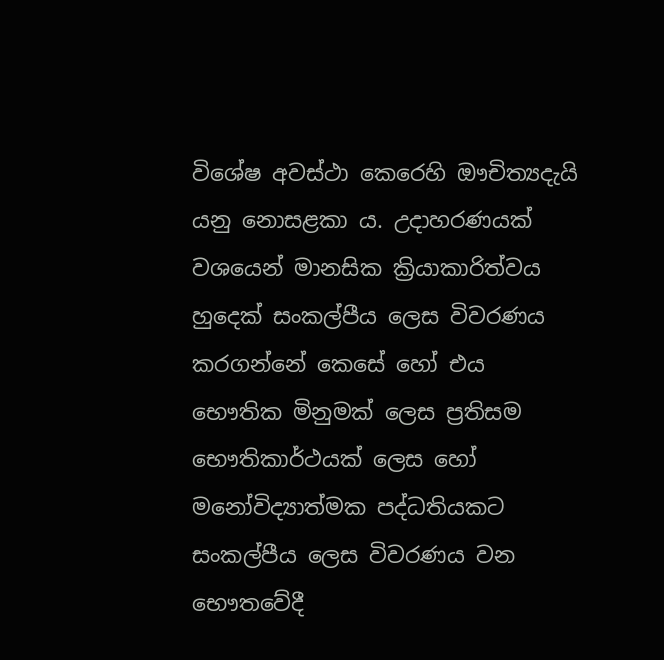විශේෂ අවස්ථා කෙරෙහි ඖචිත්‍යදැයි යනු නොසළකා ය. උදාහරණයක් වශයෙන් මානසික ක්‍රියාකාරිත්වය හුදෙක් සංකල්පීය ලෙස විවරණය කරගන්නේ කෙසේ හෝ එය භෞතික මිනුමක් ලෙස ප්‍රතිසම භෞතිකාර්ථයක් ලෙස හෝ මනෝවිද්‍යාත්මක පද්ධතියකට සංකල්පීය ලෙස විවරණය වන භෞතවේදී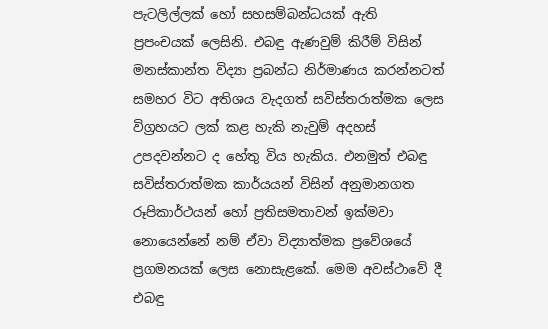පැටලිල්ලක් හෝ සහසම්බන්ධයක් ඇති ප්‍රපංචයක් ලෙසිනි. එබඳු ඇණවුම් කිරීම් විසින් මනස්කාන්ත විද්‍යා ප්‍රබන්ධ නිර්මාණය කරන්නටත් සමහර විට අතිශය වැදගත් සවිස්තරාත්මක ලෙස විග්‍රහයට ලක් කළ හැකි නැවුම් අදහස් උපදවන්නට ද හේතු විය හැකිය. එනමුත් එබඳු සවිස්තරාත්මක කාර්යයන් විසින් අනුමානගත රූපිකාර්ථයන් හෝ ප්‍රතිසමතාවන් ඉක්මවා නොයෙන්නේ නම් ඒවා විද්‍යාත්මක ප්‍රවේශයේ ප්‍රගමනයක් ලෙස නොසැළකේ. මෙම අවස්ථාවේ දී එබඳු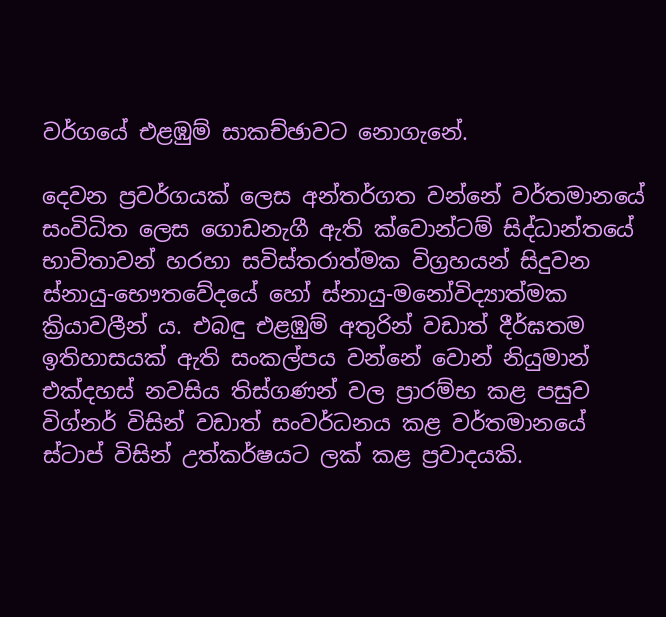වර්ගයේ එළඹුම් සාකච්ඡාවට නොගැනේ.

දෙවන ප්‍රවර්ගයක් ලෙස අන්තර්ගත වන්නේ වර්තමානයේ සංවිධිත ලෙස ගොඩනැගී ඇති ක්වොන්ටම් සිද්ධාන්තයේ භාවිතාවන් හරහා සවිස්තරාත්මක විග්‍රහයන් සිදුවන ස්නායු-භෞතවේදයේ හෝ ස්නායු-මනෝවිද්‍යාත්මක ක්‍රියාවලීන් ය. එබඳු එළඹුම් අතුරින් වඩාත් දීර්ඝතම ඉතිහාසයක් ඇති සංකල්පය වන්නේ වොන් නියුමාන් එක්දහස් නවසිය තිස්ගණන් වල ප්‍රාරම්භ කළ පසුව විග්නර් විසින් වඩාත් සංවර්ධනය කළ වර්තමානයේ ස්ටාප් විසින් උත්කර්ෂයට ලක් කළ ප්‍රවාදයකි.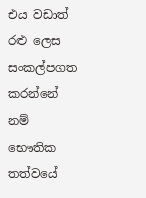එය වඩාත් රළු ලෙස සංකල්පගත කරන්නේ නම් භෞතික තත්වයේ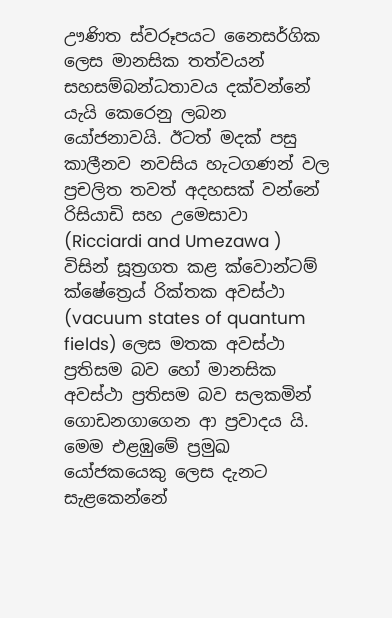ඌණිත ස්වරූපයට නෛසර්ගික ලෙස මානසික තත්වයන් සහසම්බන්ධතාවය දක්වන්නේ යැයි කෙරෙනු ලබන යෝජනාවයි. ඊටත් මදක් පසු කාලීනව නවසිය හැටගණන් වල ප්‍රචලිත තවත් අදහසක් වන්නේ රිසියාඩි සහ උමෙසාවා (Ricciardi and Umezawa ) විසින් සූත්‍රගත කළ ක්වොන්ටම් ක්ෂේත්‍රෙය් රික්තක අවස්ථා (vacuum states of quantum fields) ලෙස මතක අවස්ථා ප්‍රතිසම බව හෝ මානසික අවස්ථා ප්‍රතිසම බව සලකමින් ගොඩනගාගෙන ආ ප්‍රවාදය යි. මෙම එළඹුමේ ප්‍රමුඛ යෝජකයෙකු ලෙස දැනට සැළකෙන්නේ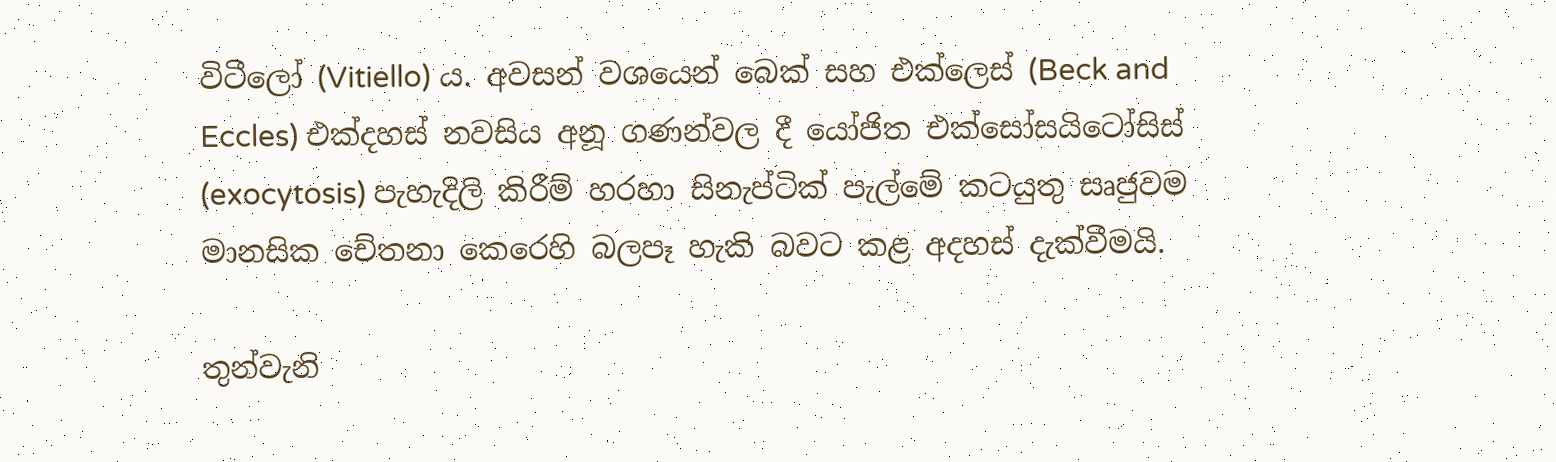විටීලෝ (Vitiello) ය. අවසන් වශයෙන් බෙක් සහ එක්ලෙස් (Beck and Eccles) එක්දහස් නවසිය අනූ ගණන්වල දී යෝජිත එක්සෝසයිටෝසිස් (exocytosis) පැහැදිලි කිරීම් හරහා සිනැප්ටික් පැල්මේ කටයුතු සෘජුවම මානසික චේතනා කෙරෙහි බලපෑ හැකි බවට කළ අදහස් දැක්වීමයි.

තුන්වැනි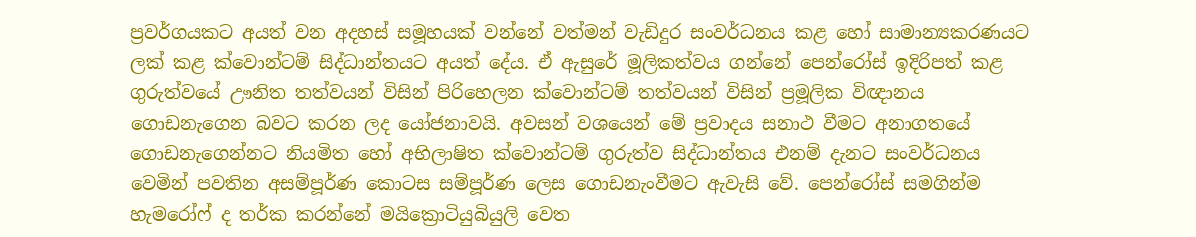ප්‍රවර්ගයකට අයත් වන අදහස් සමූහයක් වන්නේ වත්මන් වැඩිදුර සංවර්ධනය කළ හෝ සාමාන්‍යකරණයට ලක් කළ ක්වොන්ටම් සිද්ධාන්තයට අයත් දේය. ඒ ඇසුරේ මූලිකත්වය ගන්නේ පෙන්රෝස් ඉදිරිපත් කළ ගුරුත්වයේ ඌනිත තත්වයන් විසින් පිරිහෙලන ක්වොන්ටම් තත්වයන් විසින් ප්‍රමූලික විඥානය ගොඩනැගෙන බවට කරන ලද යෝජනාවයි. අවසන් වශයෙන් මේ ප්‍රවාදය සනාථ වීමට අනාගතයේ ගොඩනැගෙන්නට නියමිත හෝ අභිලාෂිත ක්වොන්ටම් ගුරුත්ව සිද්ධාන්තය එනම් දැනට සංවර්ධනය වෙමින් පවතින අසම්පූර්ණ කොටස සම්පූර්ණ ලෙස ගොඩනැංවීමට ඇවැසි වේ. පෙන්රෝස් සමගින්ම හැමරෝෆ් ද තර්ක කරන්නේ මයික්‍රොටියුබියුලි වෙත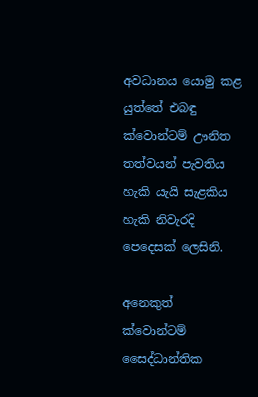අවධානය යොමු කළ යුත්තේ එබඳු ක්වොන්ටම් ඌනිත තත්වයන් පැවතිය හැකි යැයි සැළකිය හැකි නිවැරදි පෙදෙසක් ලෙසිනි.

අනෙකුත් ක්වොන්ටම් සෛද්ධාන්තික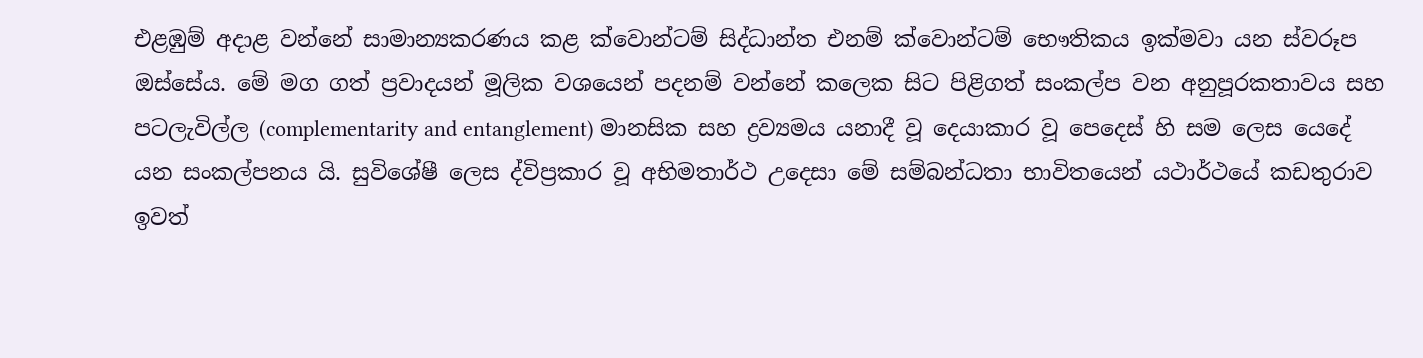එළඹුම් අදාළ වන්නේ සාමාන්‍යකරණය කළ ක්වොන්ටම් සිද්ධාන්ත එනම් ක්වොන්ටම් භෞතිකය ඉක්මවා යන ස්වරූප ඔස්සේය. මේ මග ගත් ප්‍රවාදයන් මූලික වශයෙන් පදනම් වන්නේ කලෙක සිට පිළිගත් සංකල්ප වන අනුපූරකතාවය සහ පටලැවිල්ල (complementarity and entanglement) මානසික සහ ද්‍රව්‍යමය යනාදී වූ දෙයාකාර වූ පෙදෙස් හි සම ලෙස යෙදේ යන සංකල්පනය යි. සුවිශේෂී ලෙස ද්විප්‍රකාර වූ අභිමතාර්ථ උදෙසා මේ සම්බන්ධතා භාවිතයෙන් යථාර්ථයේ කඩතුරාව ඉවත්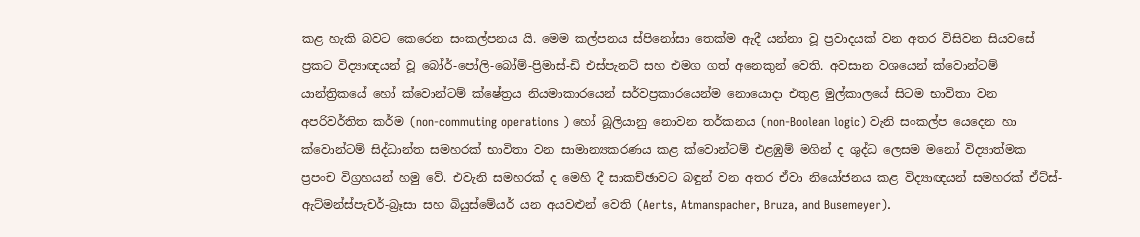කළ හැකි බවට කෙරෙන සංකල්පනය යි. මෙම කල්පනය ස්පිනෝසා තෙක්ම ඇදී යන්නා වූ ප්‍රවාදයක් වන අතර විසිවන සියවසේ ප්‍රකට විද්‍යාඥයන් වූ බෝර්-පෝලි-බෝම්-ප්‍රිමාස්-ඩි එස්පැනට් සහ එමග ගත් අනෙකුන් වෙති. අවසාන වශයෙන් ක්වොන්ටම් යාන්ත්‍රිකයේ හෝ ක්වොන්ටම් ක්ෂේත්‍රය නියමාකාරයෙන් සර්වප්‍රකාරයෙන්ම නොයොදා එතුළ මුල්කාලයේ සිටම භාවිතා වන අපරිවර්තිත කර්ම (non-commuting operations ) හෝ බූලියානු නොවන තර්කනය (non-Boolean logic) වැනි සංකල්ප යෙදෙන හා ක්වොන්ටම් සිද්ධාන්ත සමහරක් භාවිතා වන සාමාන්‍යකරණය කළ ක්වොන්ටම් එළඹුම් මගින් ද ශුද්ධ ලෙසම මනෝ විද්‍යාත්මක ප්‍රපංච විග්‍රහයන් හමු වේ. එවැනි සමහරක් ද මෙහි දී සාකච්ඡාවට බඳුන් වන අතර ඒවා නියෝජනය කළ විද්‍යාඥයන් සමහරක් ඒට්ස්-ඇට්මන්ස්පැචර්-බ්‍රෑසා සහ බියුස්මේයර් යන අයවළුන් වෙති (Aerts, Atmanspacher, Bruza, and Busemeyer).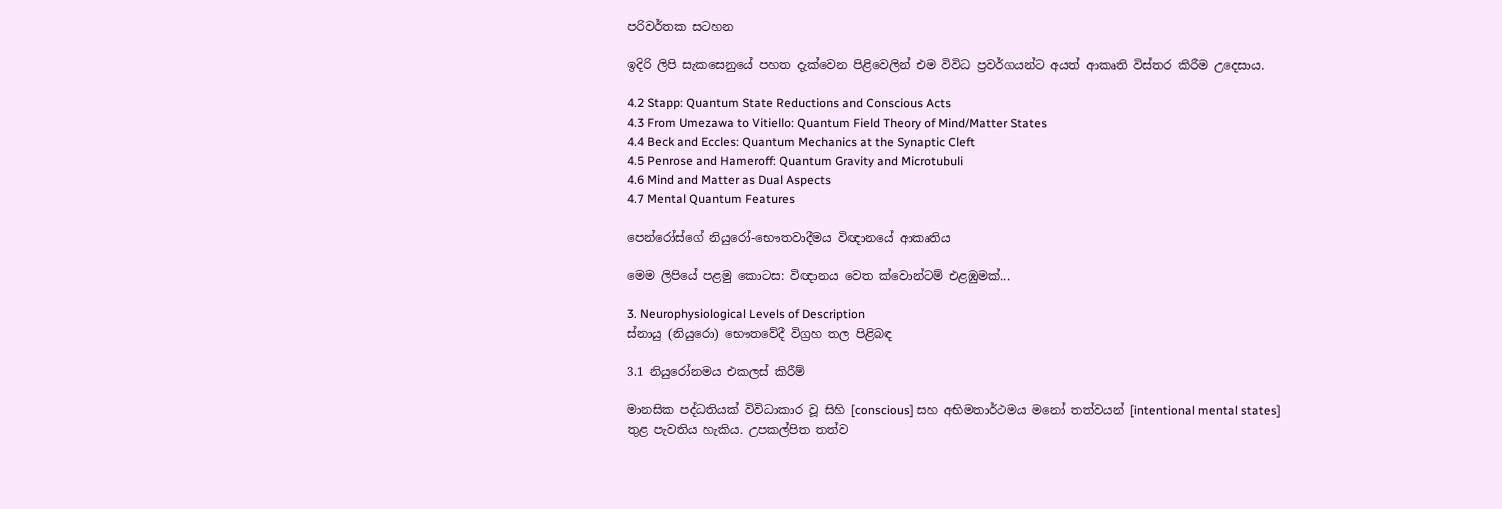පරිවර්තක සටහන

ඉදිරි ලිපි සැකසෙනුයේ පහත දැක්වෙන පිළිවෙලින් එම විවිධ ප්‍රවර්ගයන්ට අයත් ආකෘති විස්තර කිරීම උදෙසාය.

4.2 Stapp: Quantum State Reductions and Conscious Acts
4.3 From Umezawa to Vitiello: Quantum Field Theory of Mind/Matter States
4.4 Beck and Eccles: Quantum Mechanics at the Synaptic Cleft
4.5 Penrose and Hameroff: Quantum Gravity and Microtubuli
4.6 Mind and Matter as Dual Aspects
4.7 Mental Quantum Features

පෙන්රෝස්ගේ නියුරෝ-භෞතවාදීමය විඥානයේ ආකෘතිය

මෙම ලිපියේ පළමු කොටස: විඥානය වෙත ක්වොන්ටම් එළඹුමක්...

3. Neurophysiological Levels of Description
ස්නායු (නියුරො) භෞතවේදී විග්‍රහ තල පිළිබඳ

3.1 නියුරෝනමය එකලස් කිරීම්

මානසික පද්ධතියක් විවිධාකාර වූ සිහි [conscious] සහ අභිමතාර්ථමය මනෝ තත්වයන් [intentional mental states] තුළ පැවතිය හැකිය. උපකල්පිත තත්ව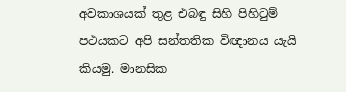අවකාශයක් තුළ එබඳු සිහි පිහිටුම් පථයකට අපි සන්තතික විඥානය යැයි කියමු. මානසික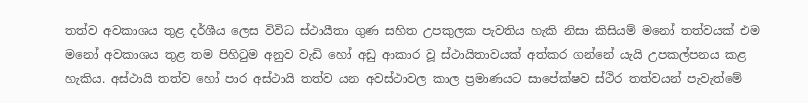තත්ව අවකාශය තුළ දර්ශීය ලෙස විවිධ ස්ථායීතා ගුණ සහිත උපකුලක පැවතිය හැකි නිසා කිසියම් මනෝ තත්වයක් එම මනෝ අවකාශය තුළ තම පිහිටුම අනුව වැඩි හෝ අඩු ආකාර වූ ස්ථායිතාවයක් අත්කර ගන්නේ යැයි උපකල්පනය කළ හැකිය. අස්ථායි තත්ව හෝ පාර අස්ථායි තත්ව යන අවස්ථාවල කාල ප්‍රමාණයට සාපේක්ෂව ස්ථිර තත්වයන් පැවැත්මේ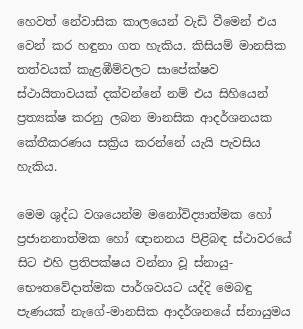හෙවත් නේවාසික කාලයෙන් වැඩි වීමෙන් එය වෙන් කර හඳුනා ගත හැකිය. කිසියම් මානසික තත්වයක් කැළඹීම්වලට සාපේක්ෂව ස්ථායිතාවයක් දක්වන්නේ නම් එය සිහියෙන් ප්‍රත්‍යක්ෂ කරනු ලබන මානසික ආදර්ශනයක කේතීකරණය සක්‍රිය කරන්නේ යැයි පැවසිය හැකිය.

මෙම ශුද්ධ වශයෙන්ම මනෝවිද්‍යාත්මක හෝ ප්‍රජානනාත්මක හෝ ඥානනය පිළිබඳ ස්ථාවරයේ සිට එහි ප්‍රතිපක්ෂය වන්නා වූ ස්නායු-භෞතවේදාත්මක පාර්ශවයට යද්දි මෙබඳු පැණයක් නැගේ-මානසික ආදර්ශනයේ ස්නායුමය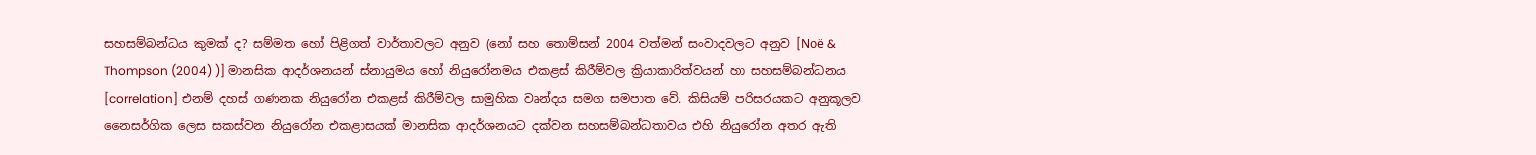සහසම්බන්ධය කුමක් ද? සම්මත හෝ පිළිගත් වාර්තාවලට අනුව (නෝ සහ තොම්සන් 2004 වත්මන් සංවාදවලට අනුව [Noë & Thompson (2004) )] මානසික ආදර්ශනයන් ස්නායුමය හෝ නියුරෝනමය එකළස් කිරීම්වල ක්‍රියාකාරිත්වයන් හා සහසම්බන්ධනය [correlation] එනම් දහස් ගණනක නියුරෝන එකළස් කිරීම්වල සාමුහික වෘන්දය සමග සමපාත වේ. කිසියම් පරිසරයකට අනුකූලව නෛසර්ගික ලෙස සකස්වන නියුරෝන එකළාසයක් මානසික ආදර්ශනයට දක්වන සහසම්බන්ධතාවය එහි නියුරෝන අතර ඇති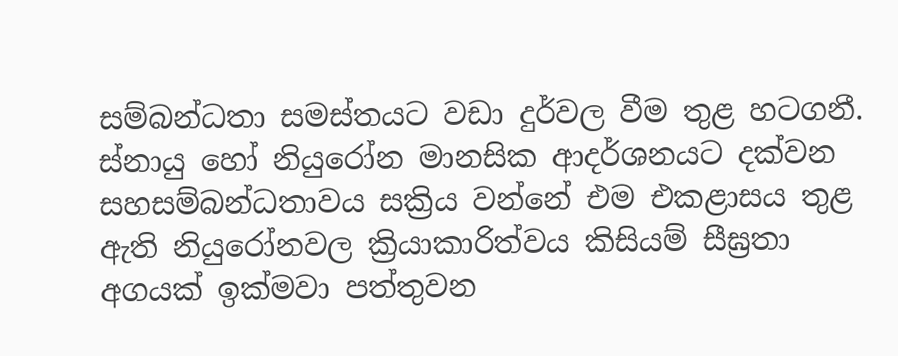සම්බන්ධතා සමස්තයට වඩා දුර්වල වීම තුළ හටගනී. ස්නායු හෝ නියුරෝන මානසික ආදර්ශනයට දක්වන සහසම්බන්ධතාවය සක්‍රිය වන්නේ එම එකළාසය තුළ ඇති නියුරෝනවල ක්‍රියාකාරිත්වය කිසියම් සීඝ්‍රතා අගයක් ඉක්මවා පත්තුවන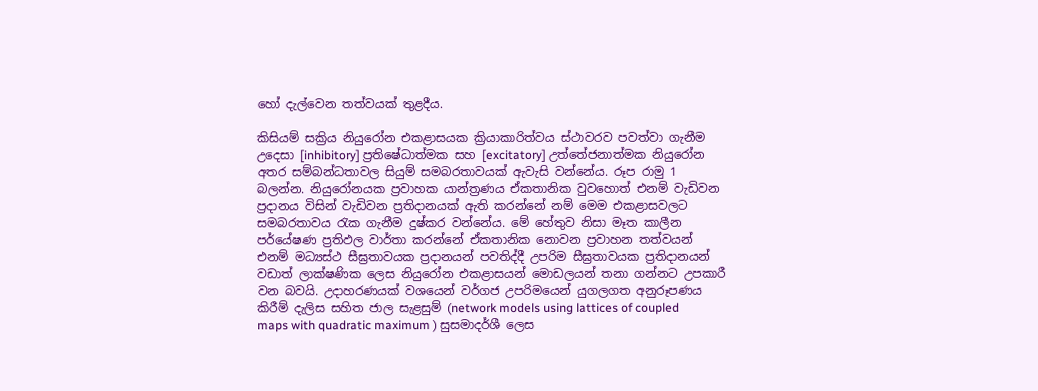හෝ දැල්වෙන තත්වයක් තුළදීය.

කිසියම් සක්‍රිය නියුරෝන එකළාසයක ක්‍රියාකාරිත්වය ස්ථාවරව පවත්වා ගැනීම උදෙසා [inhibitory] ප්‍රතිෂේධාත්මක සහ [excitatory] උත්තේජනාත්මක නියුරෝන අතර සම්බන්ධතාවල සියුම් සමබරතාවයක් ඇවැසි වන්නේය. රූප රාමු 1 බලන්න. නියුරෝනයක ප්‍රවාහක යාන්ත්‍රණය ඒකතානික වුවහොත් එනම් වැඩිවන ප්‍රදානය විසින් වැඩිවන ප්‍රතිදානයක් ඇති කරන්නේ නම් මෙම එකළාසවලට සමබරතාවය රැක ගැනීම දුෂ්කර වන්නේය. මේ හේතුව නිසා මෑත කාලීන පර්යේෂණ ප්‍රතිඵල වාර්තා කරන්නේ ඒකතානික නොවන ප්‍රවාහන තත්වයන් එනම් මධ්‍යස්ථ සීඝ්‍රතාවයක ප්‍රදානයන් පවතිද්දී උපරිම සීඝ්‍රතාවයක ප්‍රතිදානයන් වඩාත් ලාක්ෂණික ලෙස නියුරෝන එකළාසයන් මොඩලයන් තනා ගන්නට උපකාරී වන බවයි. උදාහරණයක් වශයෙන් වර්ගජ උපරිමයෙන් යුගලගත අනුරූපණය කිරීම් දැලිස සහිත ජාල සැළසුම් (network models using lattices of coupled maps with quadratic maximum ) සුසමාදර්ශී ලෙස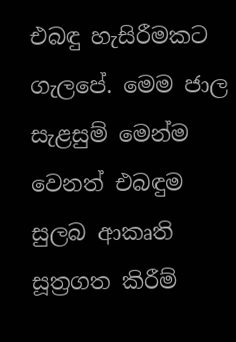එබඳු හැසිරීමකට ගැලපේ. මෙම ජාල සැළසුම් මෙන්ම වෙනත් එබඳුම සුලබ ආකෘති සූත්‍රගත කිරීම්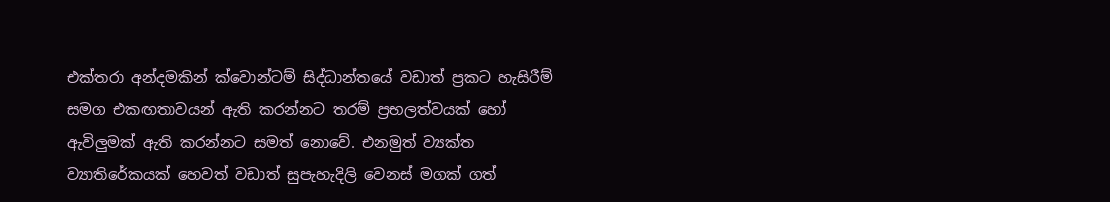එක්තරා අන්දමකින් ක්වොන්ටම් සිද්ධාන්තයේ වඩාත් ප්‍රකට හැසිරීම් සමග එකඟතාවයන් ඇති කරන්නට තරම් ප්‍රභලත්වයක් හෝ ඇවිලුමක් ඇති කරන්නට සමත් නොවේ. එනමුත් ව්‍යක්ත ව්‍යාතිරේකයක් හෙවත් වඩාත් සුපැහැදිලි වෙනස් මගක් ගත්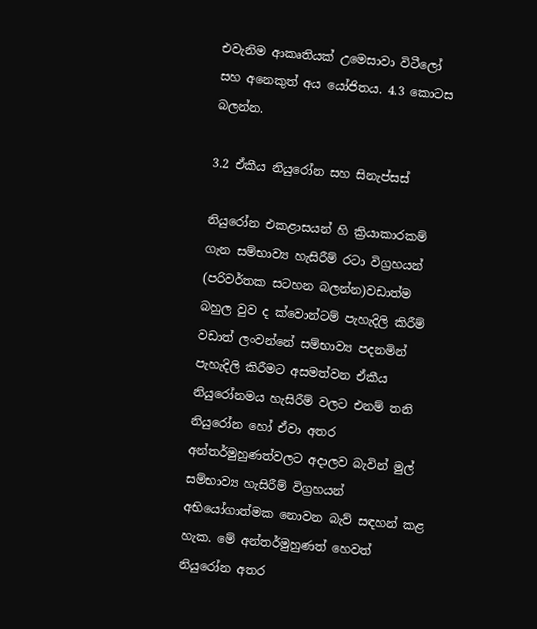එවැනිම ආකෘතියක් උමෙසාවා විටීලෝ සහ අනෙකුත් අය යෝජිතය. 4.3 කොටස බලන්න.

3.2 ඒකීය නියුරෝන සහ සිනැප්සස්

නියුරෝන එකළාසයන් හි ක්‍රියාකාරකම් ගැන සම්භාව්‍ය හැසිරීම් රටා විග්‍රහයන් (පරිවර්තක සටහන බලන්න)වඩාත්ම බහුල වුව ද ක්වොන්ටම් පැහැදිලි කිරීම් වඩාත් ලංවන්නේ සම්භාව්‍ය පදනමින් පැහැදිලි කිරීමට අසමත්වන ඒකීය නියුරෝනමය හැසිරීම් වලට එනම් තනි නියුරෝන හෝ ඒවා අතර අන්තර්මුහුණත්වලට අදාලව බැවින් මුල් සම්භාව්‍ය හැසිරීම් විග්‍රහයන් අභියෝගාත්මක නොවන බැව් සඳහන් කළ හැක. මේ අන්තර්මුහුණත් හෙවත් නියුරෝන අතර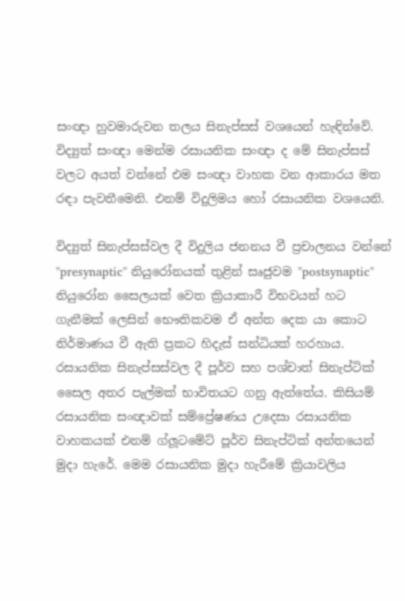සංඥා හුවමාරුවන තලය සිනැප්සස් වශයෙන් හැඳින්වේ. විද්‍යුත් සංඥා මෙන්ම රසායනික සංඥා ද මේ සිනැප්සස් වලට අයත් වන්නේ එම සංඥා වාහක වන ආකාරය මත රඳා පැවතීමෙනි. එනම් විදුලිමය හෝ රසායනික වශයෙනි.

විද්‍යුත් සිනැප්සස්වල දී විදුලිය ජනනය වී ප්‍රචාලනය වන්නේ "presynaptic" නියුරෝනයක් තුළින් සෘජුවම "postsynaptic" නියුරෝන සෛලයක් වෙත ක්‍රියාකාරී විභවයන් හට ගැනීමක් ලෙසින් භෞතිකවම ඒ අන්ත දෙක යා කොට නිර්මාණය වී ඇති ප්‍රකට හිදැස් සන්ධියක් හරහාය. රසායනික සිනැප්සස්වල දී පූර්ව සහ පශ්චාත් සිනැප්ටික් සෛල අතර පැල්මක් භාවිතයට ගනු ඇත්තේය. කිසියම් රසායනික සංඥාවක් සම්ප්‍රේෂණය උදෙසා රසායනික වාහකයක් එනම් ග්ලූටමේට් පූර්ව සිනැප්ටික් අන්තයෙන් මුදා හැරේ. මෙම රසායනික මුදා හැරීමේ ක්‍රියාවලිය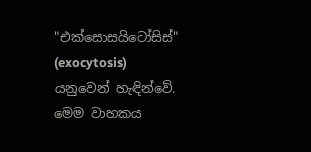"එක්සොසයිටෝසිස්" (exocytosis) යනුවෙන් හැඳින්වේ. මෙම වාහකය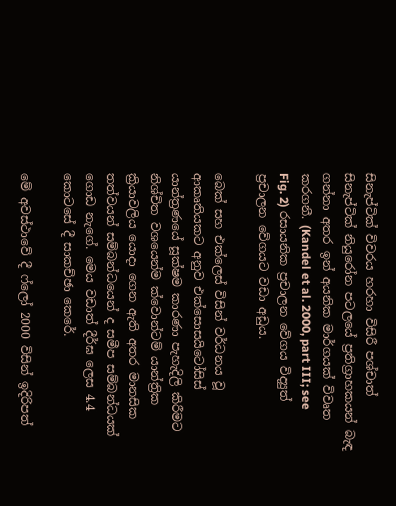සිනැප්ටික් විවරය හරහා විසිරී පශ්චාත් සිනැප්ටික් නියුරෝන පටලයේ ප්‍රතිග්‍රාහකයන් බැඳ ගන්නා අතර ඉන් අයනික මාර්ගයක් විවෘත කරගනී. (Kandel et al. 2000, part III; see Fig. 2) රසායනික ප්‍රචාලන වේගය විද්‍යුත් ප්‍රචාලන වේගයට වඩා අඩුය.

බෙක් සහ එක්ලෙස් විසින් වර්ධනය වූ ආකෘතියකට අනුව එක්සොසයිටෝසිස් යාන්ත්‍රණයේ සූක්ෂම කාරණා පැහැදිලි කිරීමට නිශ්චිත වශයෙන්ම ක්වොන්ටම් යාන්ත්‍රික ක්‍රියාවලිය යොදා ගෙන ඇති අතර මානසික තත්වයන් සම්බන්ධයෙන් ද සමීප සම්බන්ධයක් ගොඩ නැගේ. මෙය වඩාත් දීර්ඝ ලෙස 4.4 කොටසේ දී සාකච්ඡා කෙරේ.

මේ අවස්ථාවේ දී ෆ්ලෝ 2000 විසින් ඉදිරිපත්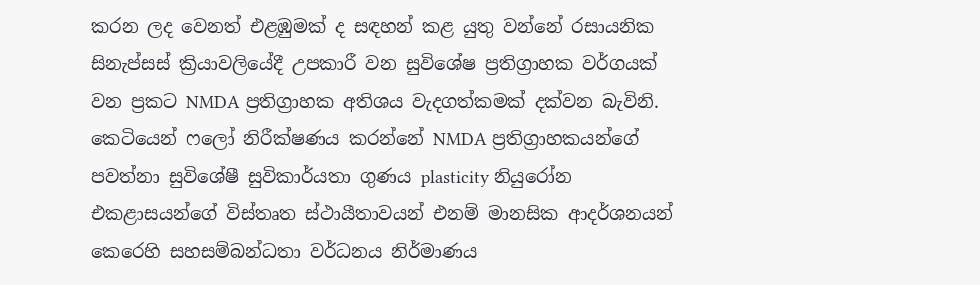කරන ලද වෙනත් එළඹුමක් ද සඳහන් කළ යුතු වන්නේ රසායනික සිනැප්සස් ක්‍රියාවලියේදී උපකාරී වන සුවිශේෂ ප්‍රතිග්‍රාහක වර්ගයක් වන ප්‍රකට NMDA ප්‍රතිග්‍රාහක අතිශය වැදගත්කමක් දක්වන බැවිනි. කෙටියෙන් ෆලෝ නිරීක්ෂණය කරන්නේ NMDA ප්‍රතිග්‍රාහකයන්ගේ පවත්නා සුවිශේෂී සුවිකාර්යතා ගුණය plasticity නියුරෝන එකළාසයන්ගේ විස්තෘත ස්ථායීතාවයන් එනම් මානසික ආදර්ශනයන් කෙරෙහි සහසම්බන්ධතා වර්ධනය නිර්මාණය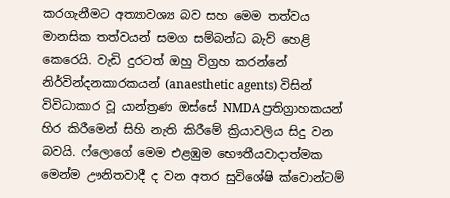කරගැනීමට අත්‍යාවශ්‍ය බව සහ මෙම තත්වය මානසික තත්වයන් සමග සම්බන්ධ බැව් හෙළි කෙරෙයි. වැඩි දුරටත් ඔහු විග්‍රහ කරන්නේ නිර්වින්දනකාරකයන් (anaesthetic agents) විසින් විවිධාකාර වූ යාන්ත්‍රණ ඔස්සේ NMDA ප්‍රතිග්‍රාහකයන් හිර කිරීමෙන් සිහි නැති කිරීමේ ක්‍රියාවලිය සිදු වන බවයි. ෆ්ලොගේ මෙම එළඹුම භෞතීයවාදාත්මක මෙන්ම ඌනිතවාදී ද වන අතර සුවිශේෂි ක්වොන්ටම්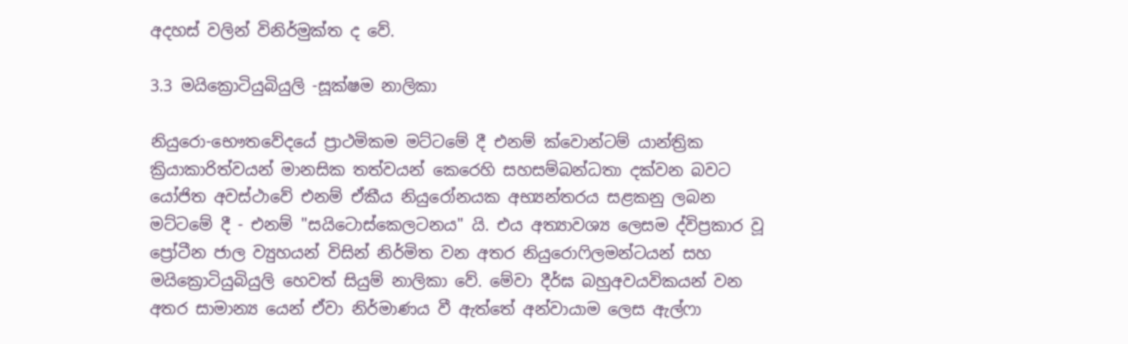අදහස් වලින් විනිර්මුක්ත ද වේ.

3.3 මයික්‍රොටියුබියුලි -සූක්ෂම නාලිකා

නියුරො-භෞතවේදයේ ප්‍රාථමිකම මට්ටමේ දී එනම් ක්වොන්ටම් යාන්ත්‍රික ක්‍රියාකාරිත්වයන් මානසික තත්වයන් කෙරෙහි සහසම්බන්ධතා දක්වන බවට යෝජිත අවස්ථාවේ එනම් ඒකීය නියුරෝනයක අභ්‍යන්තරය සළකනු ලබන මට්ටමේ දී - එනම් "සයිටොස්කෙලටනය" යි. එය අත්‍යාවශ්‍ය ලෙසම ද්විප්‍රකාර වූ ප්‍රෝටීන ජාල ව්‍යුහයන් විසින් නිර්මිත වන අතර නියුරොෆිලමන්ටයන් සහ මයික්‍රොටියුබියුලි හෙවත් සියුම් නාලිකා වේ. මේවා දීර්ඝ බහුඅවයවිකයන් වන අතර සාමාන්‍ය යෙන් ඒවා නිර්මාණය වී ඇත්තේ අන්වායාම ලෙස ඇල්ෆා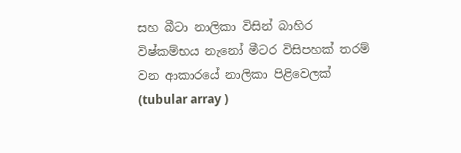සහ බීටා නාලිකා විසින් බාහිර විෂ්කම්භය නැනෝ මීටර විසිපහක් තරම් වන ආකාරයේ නාලිකා පිළිවෙලක් (tubular array )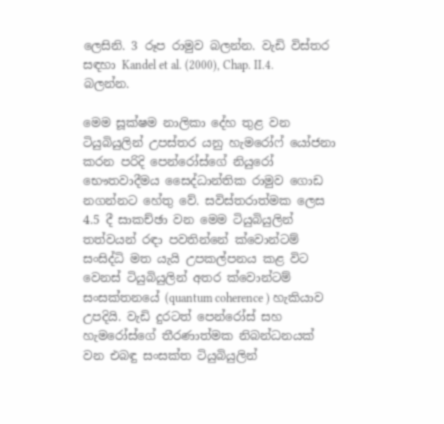ලෙසිනි. 3 රූප රාමුව බලන්න. වැඩි විස්තර සඳහා Kandel et al. (2000), Chap. II.4. බලන්න.

මෙම සූක්ෂම නාලිකා දේහ තුළ වන ටියුබියුලින් උපස්තර යනු හැමරෝෆ් යෝජනා කරන පරිදි පෙන්රෝස්ගේ නියුරෝ භෞතවාදීමය සෛද්ධාන්තික රාමුව ගොඩ නගන්නට හේතු වේ. සවිස්තරාත්මක ලෙස 4.5 දී සාකච්ඡා වන මෙම ටියුබියුලින් තත්වයන් රඳා පවතින්නේ ක්වොන්ටම් සංසිද්ධි මත යැයි උපකල්පනය කළ විට වෙනස් ටියුබියුලින් අතර ක්වොන්ටම් සංසක්තනයේ (quantum coherence ) හැකියාව උපදියි. වැඩි දුරටත් පෙන්රෝස් සහ හැමරෝස්ගේ තීරණාත්මක නිබන්ධනයක් වන එබඳු සංසක්ත ටියුබියුලින්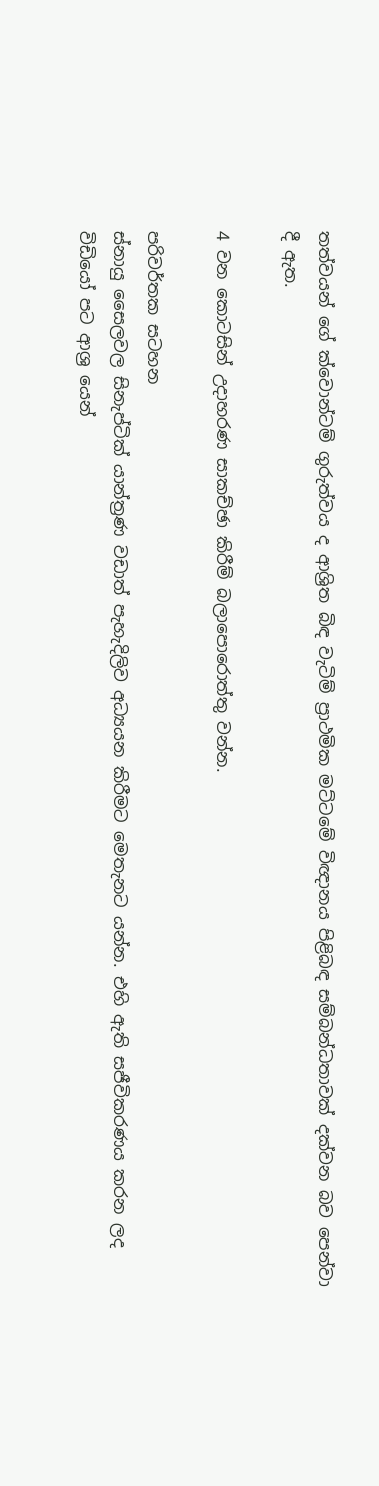තත්වයන් ගේ ක්වොන්ටම් ගුරුත්වය ද ආශ්‍රිත බිඳ වැටිම් ප්‍රාථමික මට්ටමේ විඥානය පිළිබඳ සම්බන්ධතාවක් දක්වන බව පෙන්වා දී ඇත.

4 වන කොටසින් උදාහරණ සාකච්ඡා කිරීම් බලාපොරොත්තු වන්න.

පරිවර්තක සටහන
ස්නායු සෛලවල සිනැප්ටික් යාන්ත්‍රණ වඩාත් පැහැදිලිව අධ්‍යයන කිරීමට මෙතැනට යන්න. එහි ඇති සජීවිකරණය කරන ලද විඩියෝ පට ආශ්‍ර යෙන්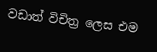වඩාත් විචිත්‍ර ලෙස එම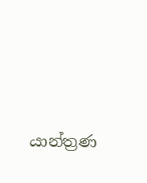යාන්ත්‍රණ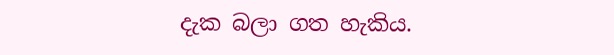දැක බලා ගත හැකිය.